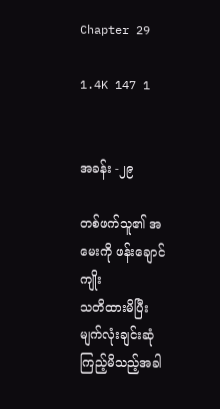Chapter 29

1.4K 147 1


အခန်း -၂၉

တစ်ဖက်သူ၏ အမေးကို ဖန်းချောင်ကျိုး
သတိထားမိပြီး မျက်လုံးချင်းဆုံကြည့်မိသည့်အခါ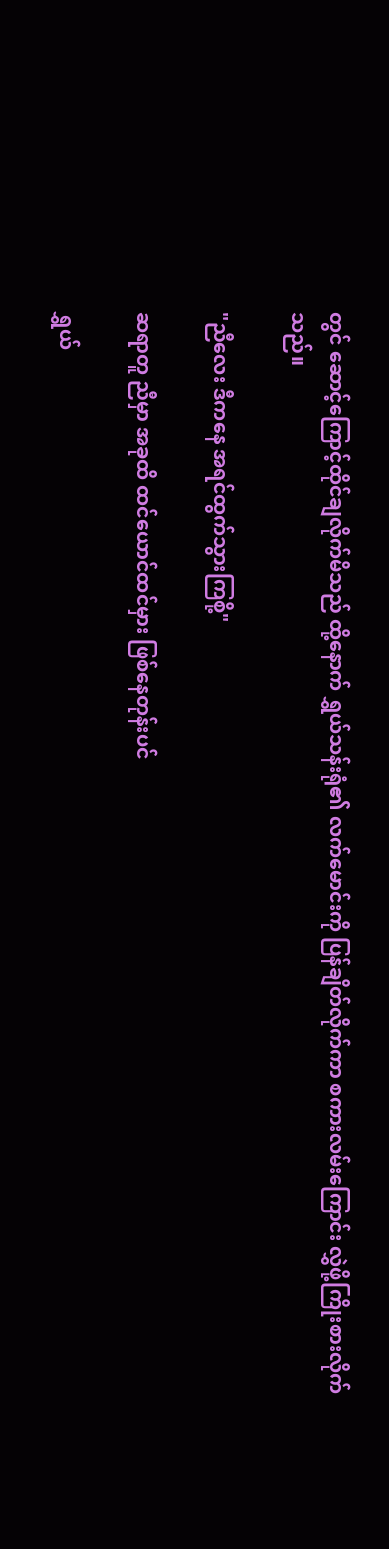တွင် ဆောင့်ကြောင့်ထိုင်ချလိုက်မိသည် ထို့နောက် ရွှယ်သန်းရုံ၏ လက်မောင်းကို ပြန်ချိတ်လိုက်ကာ စကားလမ်းကြောင်း လွှဲဖို့ကြိုးစားလိုက်သည်။

"ညီလေး ဒီကနေ အရင်ထွက်သွားကြစို့"

ဆရာတူ ညီမှာ အခုထိ ထင်ယောင်ထင်မှား ဖြစ်နေတုန်းပင်

ရွှယ်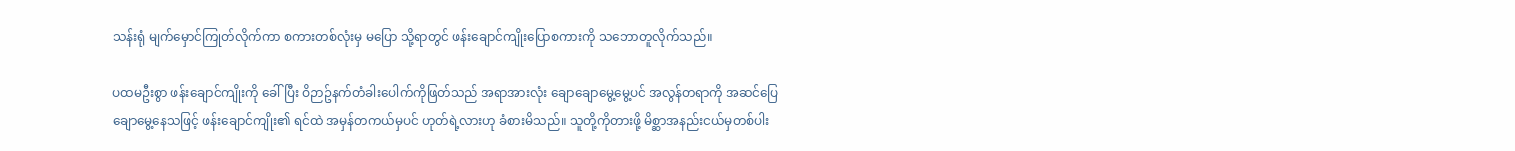သန်းရုံ မျက်မှောင်ကြုတ်လိုက်ကာ စကားတစ်လုံးမှ မပြော သို့ရာတွင် ဖန်းချောင်ကျိုးပြောစကားကို သဘောတူလိုက်သည်။

ပထမဦးစွာ ဖန်းချောင်ကျိုးကို ခေါ်ပြီး ဝိဉာဥ်နက်တံခါးပေါက်ကိုဖြတ်သည် အရာအားလုံး ချောချောမွေ့မွေ့ပင် အလွန်တရာကို အဆင်ပြေချောမွေ့နေသဖြင့် ဖန်းချောင်ကျိုး၏ ရင်ထဲ အမှန်တကယ်မှပင် ဟုတ်ရဲ့လားဟု ခံစားမိသည်။ သူတို့ကိုတားဖို့ မိစ္ဆာအနည်းငယ်မှတစ်ပါး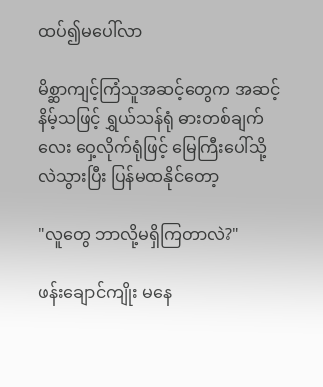ထပ်၍မပေါ်လာ

မိစ္ဆာကျင့်ကြံသူအဆင့်တွေက အဆင့်နိမ့်သဖြင့် ရွှယ်သန်ရုံ ဓားတစ်ချက်လေး ဝှေ့လိုက်ရုံဖြင့် မြေကြီးပေါ်သို့ လဲသွားပြီး ပြန်မထနိုင်တော့

"လူတွေ ဘာလို့မရှိကြတာလဲ?"

ဖန်းချောင်ကျိုး မနေ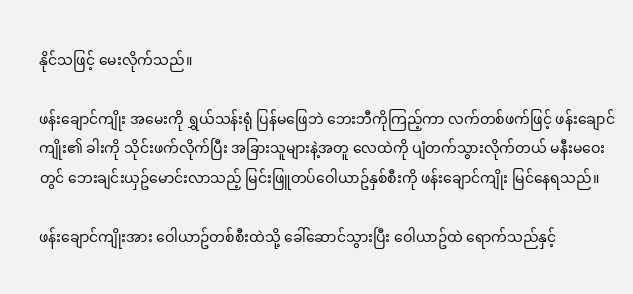နိုင်သဖြင့် မေးလိုက်သည်။

ဖန်းချောင်ကျိုး အမေးကို ရွှယ်သန်းရုံ ပြန်မဖြေဘဲ ဘေးဘီကိုကြည့်ကာ လက်တစ်ဖက်ဖြင့် ဖန်းချောင်ကျိုး၏ ခါးကို သိုင်းဖက်လိုက်ပြီး အခြားသူများနဲ့အတူ လေထဲကို ပျံတက်သွားလိုက်တယ် မနီးမဝေးတွင် ဘေးချင်းယှဥ်မောင်းလာသည့် မြင်းဖြူတပ်ဝေါယာဥ်နှစ်စီးကို ဖန်းချောင်ကျိုး မြင်နေရသည်။

ဖန်းချောင်ကျိုးအား ဝေါယာဥ်တစ်စီးထဲသို့ ခေါ်ဆောင်သွားပြီး ဝေါယာဥ်ထဲ ရောက်သည်နှင့်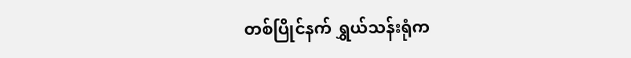တစ်ပြိုင်နက် ရွှယ်သန်းရုံက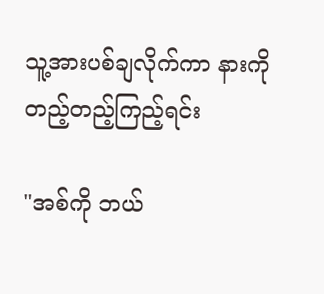သူ့အားပစ်ချလိုက်ကာ နားကိုတည့်တည့်ကြည့်ရင်း

"အစ်ကို ဘယ်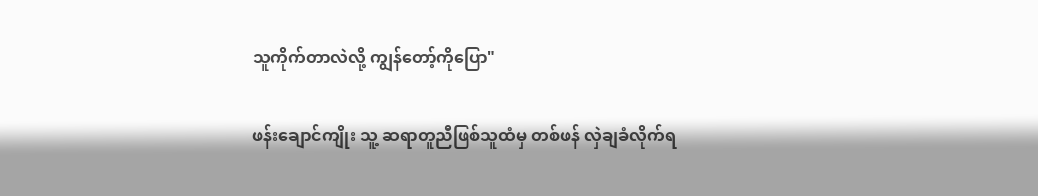သူကိုက်တာလဲလို့ ကျွန်တော့်ကိုပြော"

ဖန်းချောင်ကျိုး သူ့ ဆရာတူညီဖြစ်သူထံမှ တစ်ဖန် လှဲချခံလိုက်ရ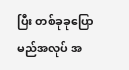ပြီး တစ်ခုခုပြောမည်အလုပ် အ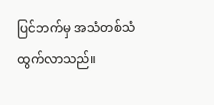ပြင်ဘက်မှ အသံတစ်သံထွက်လာသည်။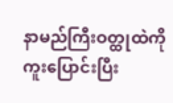နာမည်ကြီးဝတ္ထုထဲကိုကူးပြောင်းပြီး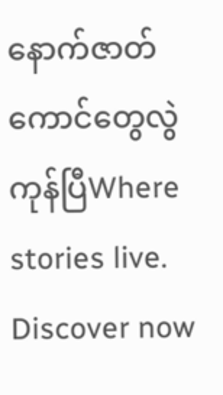နောက်ဇာတ်ကောင်တွေလွဲကုန်ပြီWhere stories live. Discover now